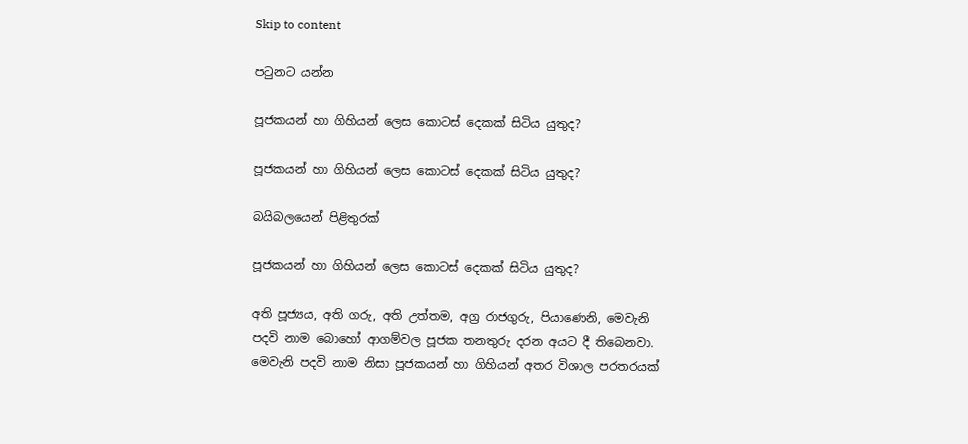Skip to content

පටුනට යන්න

පූජකයන් හා ගිහියන් ලෙස කොටස් දෙකක් සිටිය යුතුද?

පූජකයන් හා ගිහියන් ලෙස කොටස් දෙකක් සිටිය යුතුද?

බයිබලයෙන් පිළිතුරක්

පූජකයන් හා ගිහියන් ලෙස කොටස් දෙකක් සිටිය යුතුද?

අති පූජ්‍යය, අති ගරු, අති උත්තම, අග්‍ර රාජගුරු, පියාණෙනි, මෙවැනි පදවි නාම බොහෝ ආගම්වල පූජක තනතුරු දරන අයට දී තිබෙනවා. මෙවැනි පදවි නාම නිසා පූජකයන් හා ගිහියන් අතර විශාල පරතරයක්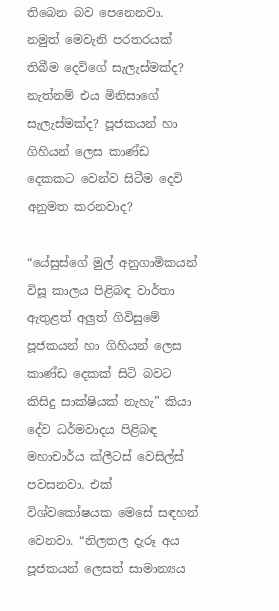තිබෙන බව පෙනෙනවා. නමුත් මෙවැනි පරතරයක් තිබීම දෙවිගේ සැලැස්මක්ද? නැත්නම් එය මිනිසාගේ සැලැස්මක්ද? පූජකයන් හා ගිහියන් ලෙස කාණ්ඩ දෙකකට වෙන්ව සිටීම දෙවි අනුමත කරනවාද?

“යේසුස්ගේ මුල් අනුගාමිකයන් විසූ කාලය පිළිබඳ වාර්තා ඇතුළත් අලුත් ගිවිසුමේ පූජකයන් හා ගිහියන් ලෙස කාණ්ඩ දෙකක් සිටි බවට කිසිදු සාක්ෂියක් නැහැ” කියා දේව ධර්මවාදය පිළිබඳ මහාචාර්ය ක්ලීටස් වෙසිල්ස් පවසනවා. එක් විශ්වකෝෂයක මෙසේ සඳහන් වෙනවා. “නිලතල දැරූ අය පූජකයන් ලෙසත් සාමාන්‍යය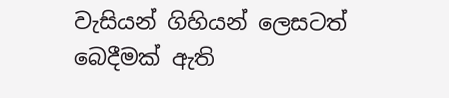වැසියන් ගිහියන් ලෙසටත් බෙදීමක් ඇති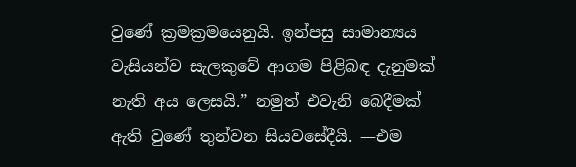වුණේ ක්‍රමක්‍රමයෙනුයි. ඉන්පසු සාමාන්‍යය වැසියන්ව සැලකුවේ ආගම පිළිබඳ දැනුමක් නැති අය ලෙසයි.” නමුත් එවැනි බෙදීමක් ඇති වුණේ තුන්වන සියවසේදීයි. —එම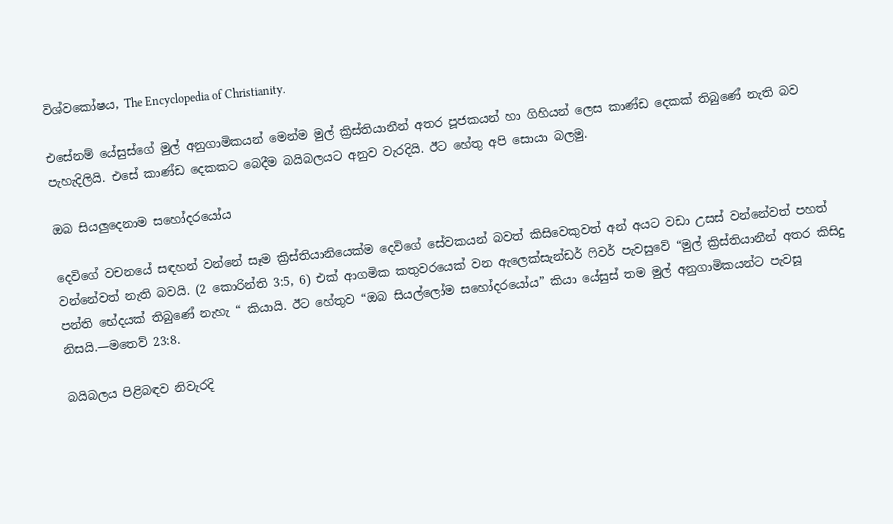විශ්වකෝෂය, The Encyclopedia of Christianity.

එසේනම් යේසුස්ගේ මුල් අනුගාමිකයන් මෙන්ම මුල් ක්‍රිස්තියානීන් අතර පූජකයන් හා ගිහියන් ලෙස කාණ්ඩ දෙකක් තිබුණේ නැති බව පැහැදිලියි. එසේ කාණ්ඩ දෙකකට බෙදීම බයිබලයට අනුව වැරදියි. ඊට හේතු අපි සොයා බලමු.

ඔබ සියලුදෙනාම සහෝදරයෝය

දෙවිගේ වචනයේ සඳහන් වන්නේ සෑම ක්‍රිස්තියානියෙක්ම දෙවිගේ සේවකයන් බවත් කිසිවෙකුවත් අන් අයට වඩා උසස් වන්නේවත් පහත් වන්නේවත් නැති බවයි. (2 කොරින්ති 3:5, 6) එක් ආගමික කතුවරයෙක් වන ඇලෙක්සැන්ඩර් ෆිවර් පැවසුවේ “මුල් ක්‍රිස්තියානීන් අතර කිසිදු පන්ති භේදයක් තිබුණේ නැහැ “ කියායි. ඊට හේතුව “ඔබ සියල්ලෝම සහෝදරයෝය” කියා යේසුස් තම මුල් අනුගාමිකයන්ට පැවසූ නිසයි.—මතෙව් 23:8.

බයිබලය පිළිබඳව නිවැරදි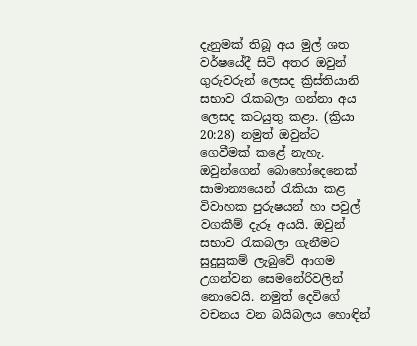දැනුමක් තිබූ අය මුල් ශත වර්ෂයේදී සිටි අතර ඔවුන් ගුරුවරුන් ලෙසද ක්‍රිස්තියානි සභාව රැකබලා ගන්නා අය ලෙසද කටයුතු කළා. (ක්‍රියා 20:28) නමුත් ඔවුන්ට ගෙවීමක් කළේ නැහැ. ඔවුන්ගෙන් බොහෝදෙනෙක් සාමාන්‍යයෙන් රැකියා කළ විවාහක පුරුෂයන් හා පවුල් වගකීම් දැරූ අයයි. ඔවුන් සභාව රැකබලා ගැනීමට සුදුසුකම් ලැබුවේ ආගම උගන්වන සෙමනේරිවලින් නොවෙයි. නමුත් දෙවිගේ වචනය වන බයිබලය හොඳින්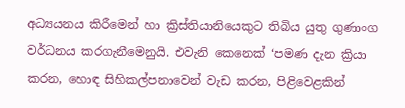අධ්‍යයනය කිරීමෙන් හා ක්‍රිස්තියානියෙකුට තිබිය යුතු ගුණාංග වර්ධනය කරගැනීමෙනුයි. එවැනි කෙනෙක් ‘පමණ දැන ක්‍රියා කරන, හොඳ සිහිකල්පනාවෙන් වැඩ කරන, පිළිවෙළකින්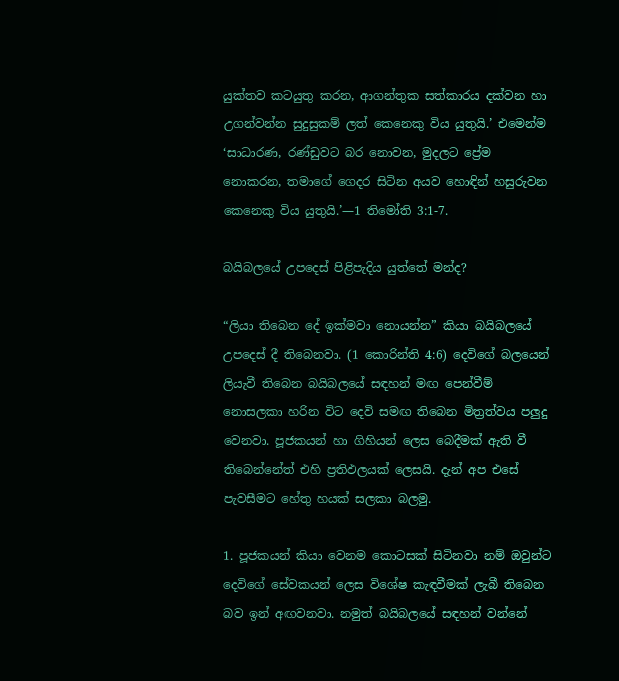යුක්තව කටයුතු කරන, ආගන්තුක සත්කාරය දක්වන හා උගන්වන්න සුදුසුකම් ලත් කෙනෙකු විය යුතුයි.’ එමෙන්ම ‘සාධාරණ, රණ්ඩුවට බර නොවන, මුදලට ප්‍රේම නොකරන, තමාගේ ගෙදර සිටින අයව හොඳින් හසුරුවන කෙනෙකු විය යුතුයි.’—1 තිමෝති 3:1-7.

බයිබලයේ උපදෙස් පිළිපැදිය යුත්තේ මන්ද?

“ලියා තිබෙන දේ ඉක්මවා නොයන්න” කියා බයිබලයේ උපදෙස් දී තිබෙනවා. (1 කොරින්ති 4:6) දෙවිගේ බලයෙන් ලියැවී තිබෙන බයිබලයේ සඳහන් මඟ පෙන්වීම් නොසලකා හරින විට දෙවි සමඟ තිබෙන මිත්‍රත්වය පලුදු වෙනවා. පූජකයන් හා ගිහියන් ලෙස බෙදීමක් ඇති වී තිබෙන්නේත් එහි ප්‍රතිඵලයක් ලෙසයි. දැන් අප එසේ පැවසීමට හේතු හයක් සලකා බලමු.

1. පූජකයන් කියා වෙනම කොටසක් සිටිනවා නම් ඔවුන්ට දෙවිගේ සේවකයන් ලෙස විශේෂ කැඳවීමක් ලැබී තිබෙන බව ඉන් අඟවනවා. නමුත් බයිබලයේ සඳහන් වන්නේ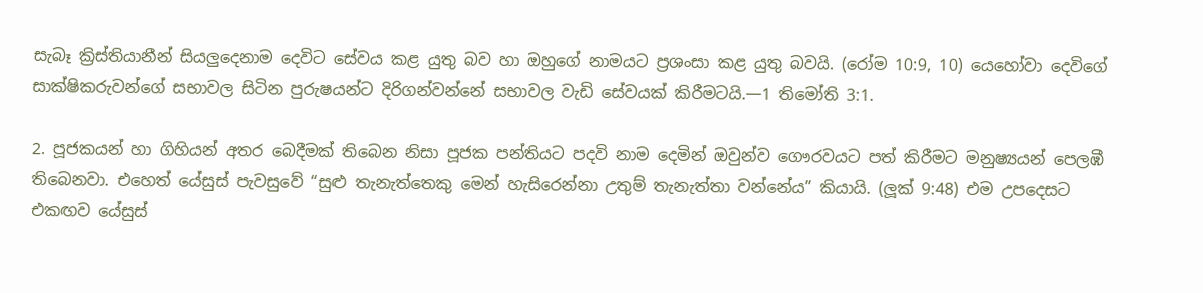සැබෑ ක්‍රිස්තියානීන් සියලුදෙනාම දෙවිට සේවය කළ යුතු බව හා ඔහුගේ නාමයට ප්‍රශංසා කළ යුතු බවයි. (රෝම 10:9, 10) යෙහෝවා දෙවිගේ සාක්ෂිකරුවන්ගේ සභාවල සිටින පුරුෂයන්ට දිරිගන්වන්නේ සභාවල වැඩි සේවයක් කිරීමටයි.—1 තිමෝති 3:1.

2. පූජකයන් හා ගිහියන් අතර බෙදීමක් තිබෙන නිසා පූජක පන්තියට පදවි නාම දෙමින් ඔවුන්ව ගෞරවයට පත් කිරීමට මනුෂ්‍යයන් පෙලඹී තිබෙනවා. එහෙත් යේසුස් පැවසුවේ “සුළු තැනැත්තෙකු මෙන් හැසිරෙන්නා උතුම් තැනැත්තා වන්නේය” කියායි. (ලූක් 9:48) එම උපදෙසට එකඟව යේසුස්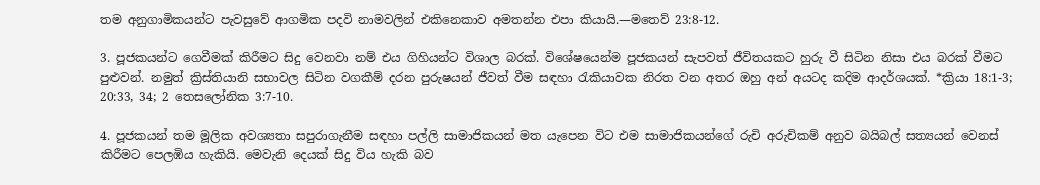තම අනුගාමිකයන්ට පැවසුවේ ආගමික පදවි නාමවලින් එකිනෙකාව අමතන්න එපා කියායි.—මතෙව් 23:8-12.

3. පූජකයන්ට ගෙවීමක් කිරීමට සිදු වෙනවා නම් එය ගිහියන්ට විශාල බරක්. විශේෂයෙන්ම පූජකයන් සැපවත් ජීවිතයකට හුරු වී සිටින නිසා එය බරක් වීමට පුළුවන්. නමුත් ක්‍රිස්තියානි සභාවල සිටින වගකීම් දරන පුරුෂයන් ජීවත් වීම සඳහා රැකියාවක නිරත වන අතර ඔහු අන් අයටද කදිම ආදර්ශයක්. *ක්‍රියා 18:1-3; 20:33, 34; 2 තෙසලෝනික 3:7-10.

4. පූජකයන් තම මූලික අවශ්‍යතා සපුරාගැනීම සඳහා පල්ලි සාමාජිකයන් මත යැපෙන විට එම සාමාජිකයන්ගේ රුචි අරුචිකම් අනුව බයිබල් සත්‍යයන් වෙනස් කිරීමට පෙලඹිය හැකියි. මෙවැනි දෙයක් සිදු විය හැකි බව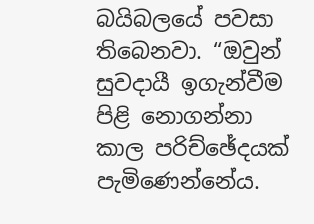බයිබලයේ පවසා තිබෙනවා. “ඔවුන් සුවදායී ඉගැන්වීම පිළි නොගන්නා කාල පරිච්ඡේදයක් පැමිණෙන්නේය.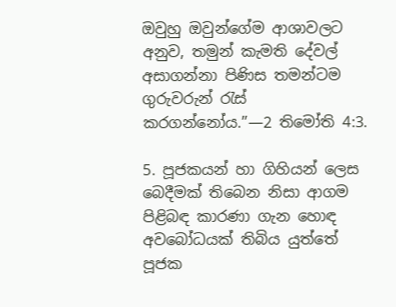ඔවුහු ඔවුන්ගේම ආශාවලට අනුව, තමුන් කැමති දේවල් අසාගන්නා පිණිස තමන්ටම ගුරුවරුන් රැස් කරගන්නෝය.”—2 තිමෝති 4:3.

5. පූජකයන් හා ගිහියන් ලෙස බෙදීමක් තිබෙන නිසා ආගම පිළිබඳ කාරණා ගැන හොඳ අවබෝධයක් තිබිය යුත්තේ පූජක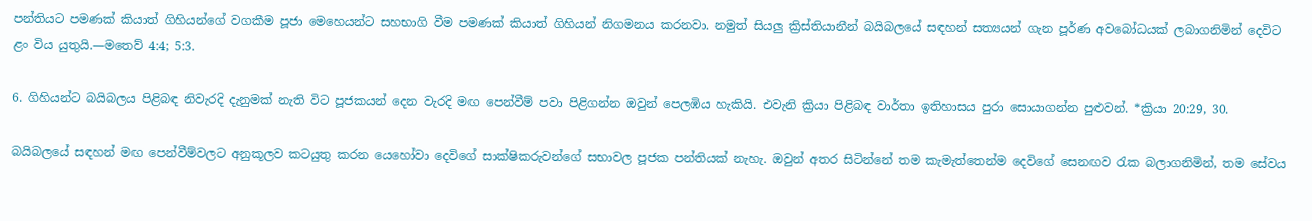පන්තියට පමණක් කියාත් ගිහියන්ගේ වගකීම පූජා මෙහෙයන්ට සහභාගි වීම පමණක් කියාත් ගිහියන් නිගමනය කරනවා. නමුත් සියලු ක්‍රිස්තියානීන් බයිබලයේ සඳහන් සත්‍යයන් ගැන පූර්ණ අවබෝධයක් ලබාගනිමින් දෙවිට ළං විය යුතුයි.—මතෙව් 4:4; 5:3.

6. ගිහියන්ට බයිබලය පිළිබඳ නිවැරදි දැනුමක් නැති විට පූජකයන් දෙන වැරදි මඟ පෙන්වීම් පවා පිළිගන්න ඔවුන් පෙලඹිය හැකියි. එවැනි ක්‍රියා පිළිබඳ වාර්තා ඉතිහාසය පුරා සොයාගන්න පුළුවන්. *ක්‍රියා 20:29, 30.

බයිබලයේ සඳහන් මඟ පෙන්වීම්වලට අනුකූලව කටයුතු කරන යෙහෝවා දෙවිගේ සාක්ෂිකරුවන්ගේ සභාවල පූජක පන්තියක් නැහැ. ඔවුන් අතර සිටින්නේ තම කැමැත්තෙන්ම දෙවිගේ සෙනඟව රැක බලාගනිමින්, තම සේවය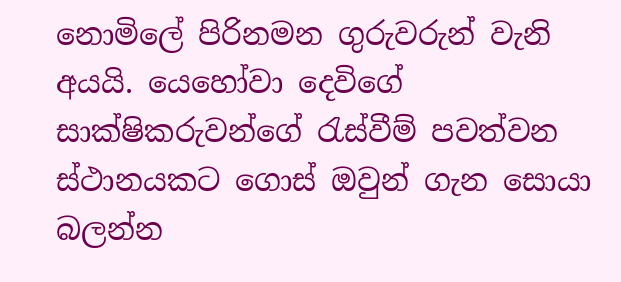නොමිලේ පිරිනමන ගුරුවරුන් වැනි අයයි. යෙහෝවා දෙවිගේ සාක්ෂිකරුවන්ගේ රැස්වීම් පවත්වන ස්ථානයකට ගොස් ඔවුන් ගැන සොයා බලන්න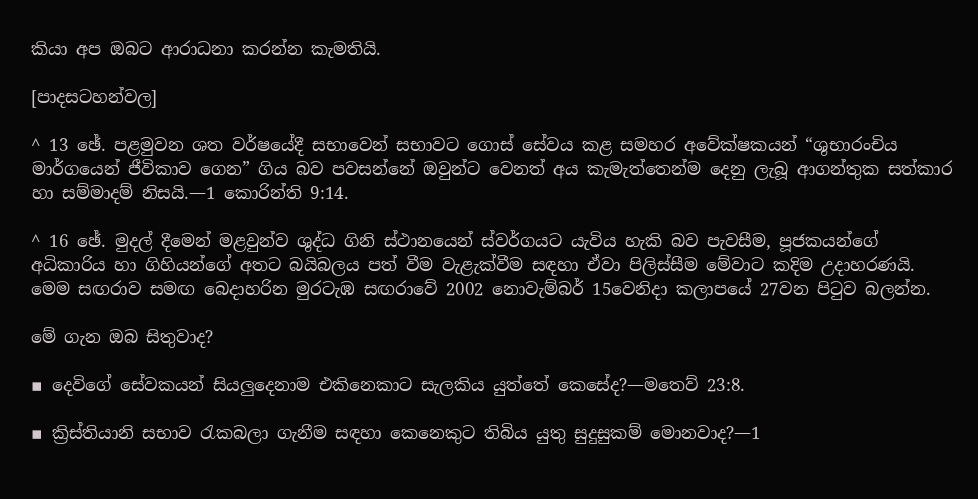කියා අප ඔබට ආරාධනා කරන්න කැමතියි.

[පාදසටහන්වල]

^ 13 ඡේ. පළමුවන ශත වර්ෂයේදී සභාවෙන් සභාවට ගොස් සේවය කළ සමහර අවේක්ෂකයන් “ශුභාරංචිය මාර්ගයෙන් ජීවිකාව ගෙන” ගිය බව පවසන්නේ ඔවුන්ට වෙනත් අය කැමැත්තෙන්ම දෙනු ලැබූ ආගන්තුක සත්කාර හා සම්මාදම් නිසයි.—1 කොරින්ති 9:14.

^ 16 ඡේ. මුදල් දීමෙන් මළවුන්ව ශුද්ධ ගිනි ස්ථානයෙන් ස්වර්ගයට යැවිය හැකි බව පැවසීම, පූජකයන්ගේ අධිකාරිය හා ගිහියන්ගේ අතට බයිබලය පත් වීම වැළැක්වීම සඳහා ඒවා පිලිස්සීම මේවාට කදිම උදාහරණයි. මෙම සඟරාව සමඟ බෙදාහරින මුරටැඹ සඟරාවේ 2002 නොවැම්බර් 15වෙනිදා කලාපයේ 27වන පිටුව බලන්න.

මේ ගැන ඔබ සිතුවාද?

▪ දෙවිගේ සේවකයන් සියලුදෙනාම එකිනෙකාට සැලකිය යුත්තේ කෙසේද?—මතෙව් 23:8.

▪ ක්‍රිස්තියානි සභාව රැකබලා ගැනීම සඳහා කෙනෙකුට තිබිය යුතු සුදුසුකම් මොනවාද?—1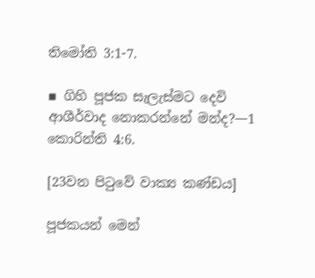තිමෝති 3:1-7.

▪ ගිහි පූජක සැලැස්මට දෙවි ආශීර්වාද නොකරන්නේ මන්ද?—1 කොරින්ති 4:6.

[23වන පිටුවේ වාක්‍ය කණ්ඩය]

පූජකයන් මෙන්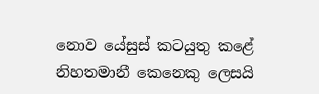නොව යේසුස් කටයුතු කළේ නිහතමානී කෙනෙකු ලෙසයි